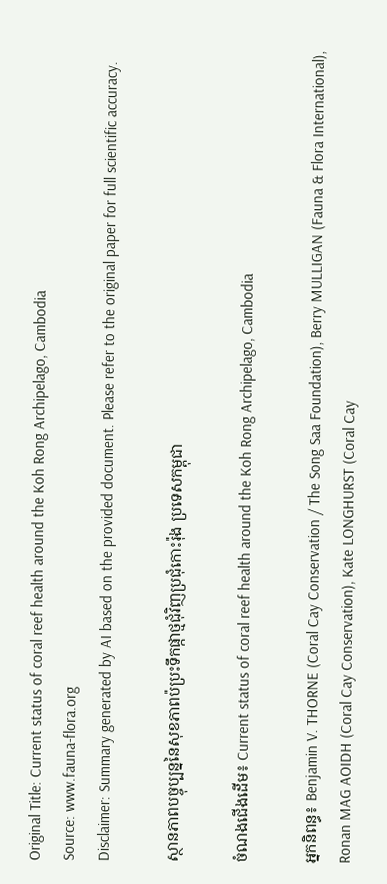Original Title: Current status of coral reef health around the Koh Rong Archipelago, Cambodia
Source: www.fauna-flora.org
Disclaimer: Summary generated by AI based on the provided document. Please refer to the original paper for full scientific accuracy.

ស្ថានភាពបច្ចុប្បន្ននៃសុខភាពប៉ប្រះទឹកផ្កាថ្មជុំវិញប្រជុំកោះរ៉ុង ប្រទេសកម្ពុជា

ចំណងជើងដើម៖ Current status of coral reef health around the Koh Rong Archipelago, Cambodia

អ្នកនិពន្ធ៖ Benjamin V. THORNE (Coral Cay Conservation / The Song Saa Foundation), Berry MULLIGAN (Fauna & Flora International), Ronan MAG AOIDH (Coral Cay Conservation), Kate LONGHURST (Coral Cay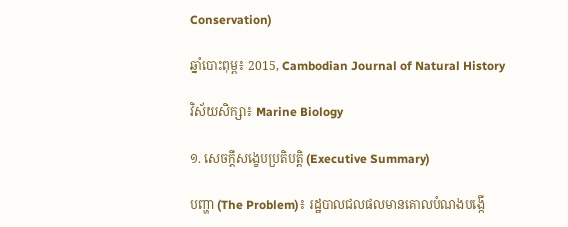Conservation)

ឆ្នាំបោះពុម្ព៖ 2015, Cambodian Journal of Natural History

វិស័យសិក្សា៖ Marine Biology

១. សេចក្តីសង្ខេបប្រតិបត្តិ (Executive Summary)

បញ្ហា (The Problem)៖ រដ្ឋបាលជលផលមានគោលបំណងបង្កើ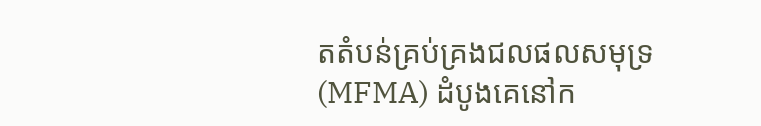តតំបន់គ្រប់គ្រងជលផលសមុទ្រ (MFMA) ដំបូងគេនៅក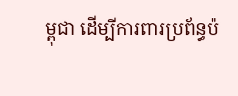ម្ពុជា ដើម្បីការពារប្រព័ន្ធប៉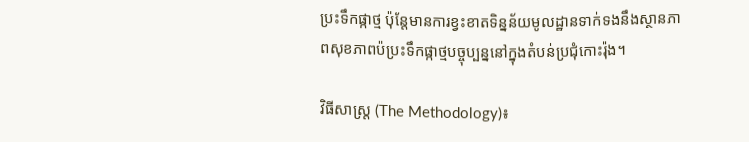ប្រះទឹកផ្កាថ្ម ប៉ុន្តែមានការខ្វះខាតទិន្នន័យមូលដ្ឋានទាក់ទងនឹងស្ថានភាពសុខភាពប៉ប្រះទឹកផ្កាថ្មបច្ចុប្បន្ននៅក្នុងតំបន់ប្រជុំកោះរ៉ុង។

វិធីសាស្ត្រ (The Methodology)៖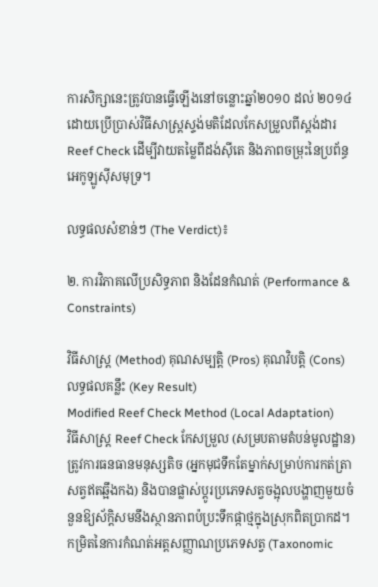ការសិក្សានេះត្រូវបានធ្វើឡើងនៅចន្លោះឆ្នាំ២០១០ ដល់ ២០១៤ ដោយប្រើប្រាស់វិធីសាស្ត្រស្ទង់មតិដែលកែសម្រួលពីស្តង់ដារ Reef Check ដើម្បីវាយតម្លៃពីដង់ស៊ីតេ និងភាពចម្រុះនៃប្រព័ន្ធអេកូឡូស៊ីសមុទ្រ។

លទ្ធផលសំខាន់ៗ (The Verdict)៖

២. ការវិភាគលើប្រសិទ្ធភាព និងដែនកំណត់ (Performance & Constraints)

វិធីសាស្ត្រ (Method) គុណសម្បត្តិ (Pros) គុណវិបត្តិ (Cons) លទ្ធផលគន្លឹះ (Key Result)
Modified Reef Check Method (Local Adaptation)
វិធីសាស្ត្រ Reef Check កែសម្រួល (សម្របតាមតំបន់មូលដ្ឋាន)
ត្រូវការធនធានមនុស្សតិច (អ្នកមុជទឹកតែម្នាក់សម្រាប់ការកត់ត្រាសត្វឥតឆ្អឹងកង) និងបានផ្លាស់ប្តូរប្រភេទសត្វចង្អុលបង្ហាញមួយចំនួនឱ្យស័ក្តិសមនឹងស្ថានភាពប៉ប្រះទឹកផ្កាថ្មក្នុងស្រុកពិតប្រាកដ។ កម្រិតនៃការកំណត់អត្តសញ្ញាណប្រភេទសត្វ (Taxonomic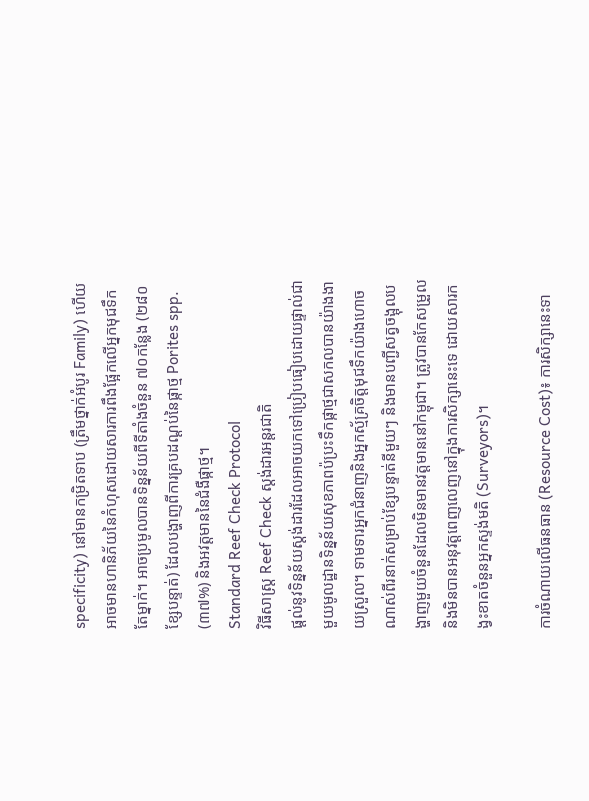specificity) នៅមានកម្រិតទាប (ត្រឹមថ្នាក់អំបូរ Family) ហើយអាចមានហានិភ័យនៃកំហុសដោយសារការពឹងផ្អែកលើអ្នកមុជទឹកតែម្នាក់។ អាចប្រមូលបានទិន្នន័យពីទីតាំងចំនួន ៧០កន្លែង (២៨០ ខ្សែបន្ទាត់) ដែលបង្ហាញពីការគ្របដណ្ដប់នៃផ្កាថ្ម Porites spp. (៣៧%) និងអវត្តមាននៃជំងឺផ្កាថ្ម។
Standard Reef Check Protocol
វិធីសាស្ត្រ Reef Check ស្តង់ដារអន្តរជាតិ
ផ្តល់នូវទិន្នន័យស្តង់ដារដែលអាចយកទៅប្រៀបធៀបដោយផ្ទាល់ជាមួយមូលដ្ឋានទិន្នន័យសុខភាពប៉ប្រះទឹកផ្កាថ្មជាសកលបានយ៉ាងងាយស្រួល។ ទាមទារអ្នកជំនាញនិងអ្នកស្ម័គ្រចិត្តមុជទឹកយ៉ាងហោចណាស់ពីរនាក់សម្រាប់ខ្សែបន្ទាត់នីមួយៗ និងមានបញ្ជីសត្វចង្អុលបង្ហាញមួយចំនួនដែលមិនមានវត្តមាននៅកម្ពុជា។ ត្រូវបានកែសម្រួលនិងមិនបានអនុវត្តពេញលេញនៅក្នុងការសិក្សានេះទេ ដោយសារកង្វះខាតចំនួនអ្នកស្ទង់មតិ (Surveyors)។

ការចំណាយលើធនធាន (Resource Cost)៖ ការសិក្សានេះទា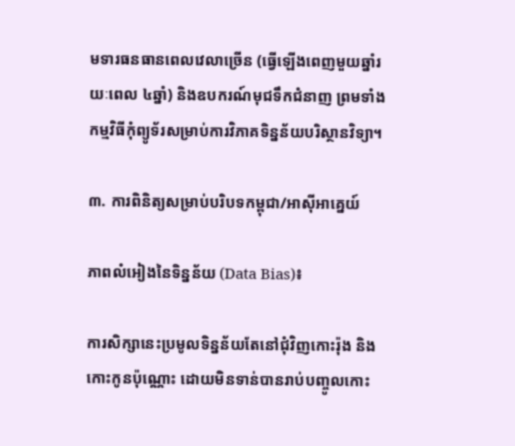មទារធនធានពេលវេលាច្រើន (ធ្វើឡើងពេញមួយឆ្នាំរយៈពេល ៤ឆ្នាំ) និងឧបករណ៍មុជទឹកជំនាញ ព្រមទាំងកម្មវិធីកុំព្យូទ័រសម្រាប់ការវិភាគទិន្នន័យបរិស្ថានវិទ្យា។

៣. ការពិនិត្យសម្រាប់បរិបទកម្ពុជា/អាស៊ីអាគ្នេយ៍

ភាពលំអៀងនៃទិន្នន័យ (Data Bias)៖

ការសិក្សានេះប្រមូលទិន្នន័យតែនៅជុំវិញកោះរ៉ុង និងកោះកូនប៉ុណ្ណោះ ដោយមិនទាន់បានរាប់បញ្ចូលកោះ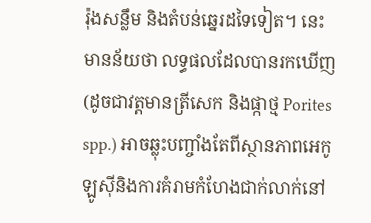រ៉ុងសន្លឹម និងតំបន់ឆ្នេរដទៃទៀត។ នេះមានន័យថា លទ្ធផលដែលបានរកឃើញ (ដូចជាវត្តមានត្រីសេក និងផ្កាថ្ម Porites spp.) អាចឆ្លុះបញ្ចាំងតែពីស្ថានភាពអេកូឡូស៊ីនិងការគំរាមកំហែងជាក់លាក់នៅ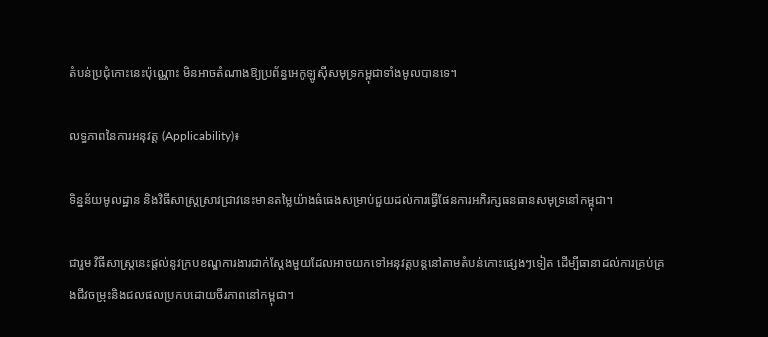តំបន់ប្រជុំកោះនេះប៉ុណ្ណោះ មិនអាចតំណាងឱ្យប្រព័ន្ធអេកូឡូស៊ីសមុទ្រកម្ពុជាទាំងមូលបានទេ។

លទ្ធភាពនៃការអនុវត្ត (Applicability)៖

ទិន្នន័យមូលដ្ឋាន និងវិធីសាស្ត្រស្រាវជ្រាវនេះមានតម្លៃយ៉ាងធំធេងសម្រាប់ជួយដល់ការធ្វើផែនការអភិរក្សធនធានសមុទ្រនៅកម្ពុជា។

ជារួម វិធីសាស្ត្រនេះផ្តល់នូវក្របខណ្ឌការងារជាក់ស្តែងមួយដែលអាចយកទៅអនុវត្តបន្តនៅតាមតំបន់កោះផ្សេងៗទៀត ដើម្បីធានាដល់ការគ្រប់គ្រងជីវចម្រុះនិងជលផលប្រកបដោយចីរភាពនៅកម្ពុជា។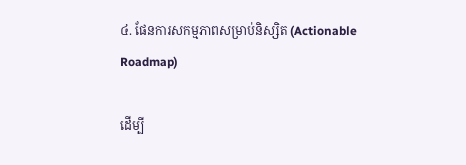៤. ផែនការសកម្មភាពសម្រាប់និស្សិត (Actionable Roadmap)

ដើម្បី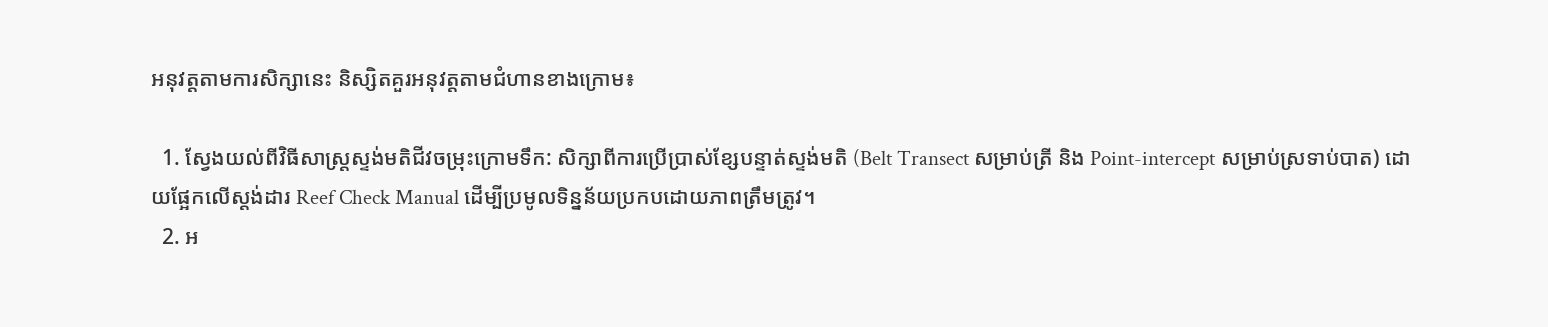អនុវត្តតាមការសិក្សានេះ និស្សិតគួរអនុវត្តតាមជំហានខាងក្រោម៖

  1. ស្វែងយល់ពីវិធីសាស្ត្រស្ទង់មតិជីវចម្រុះក្រោមទឹក: សិក្សាពីការប្រើប្រាស់ខ្សែបន្ទាត់ស្ទង់មតិ (Belt Transect សម្រាប់ត្រី និង Point-intercept សម្រាប់ស្រទាប់បាត) ដោយផ្អែកលើស្តង់ដារ Reef Check Manual ដើម្បីប្រមូលទិន្នន័យប្រកបដោយភាពត្រឹមត្រូវ។
  2. អ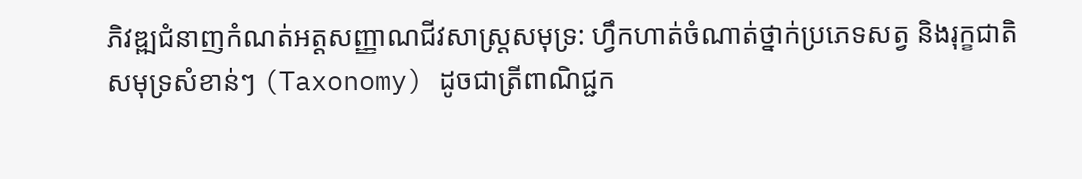ភិវឌ្ឍជំនាញកំណត់អត្តសញ្ញាណជីវសាស្ត្រសមុទ្រ: ហ្វឹកហាត់ចំណាត់ថ្នាក់ប្រភេទសត្វ និងរុក្ខជាតិសមុទ្រសំខាន់ៗ (Taxonomy) ដូចជាត្រីពាណិជ្ជក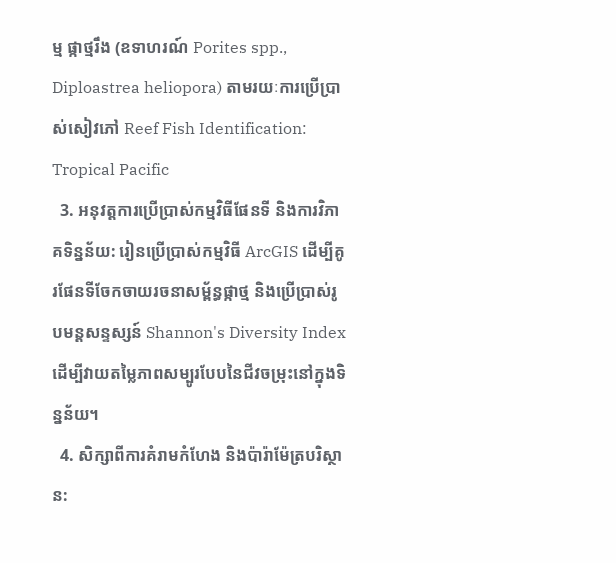ម្ម ផ្កាថ្មរឹង (ឧទាហរណ៍ Porites spp., Diploastrea heliopora) តាមរយៈការប្រើប្រាស់សៀវភៅ Reef Fish Identification: Tropical Pacific
  3. អនុវត្តការប្រើប្រាស់កម្មវិធីផែនទី និងការវិភាគទិន្នន័យ: រៀនប្រើប្រាស់កម្មវិធី ArcGIS ដើម្បីគូរផែនទីចែកចាយរចនាសម្ព័ន្ធផ្កាថ្ម និងប្រើប្រាស់រូបមន្តសន្ទស្សន៍ Shannon's Diversity Index ដើម្បីវាយតម្លៃភាពសម្បូរបែបនៃជីវចម្រុះនៅក្នុងទិន្នន័យ។
  4. សិក្សាពីការគំរាមកំហែង និងប៉ារ៉ាម៉ែត្របរិស្ថាន: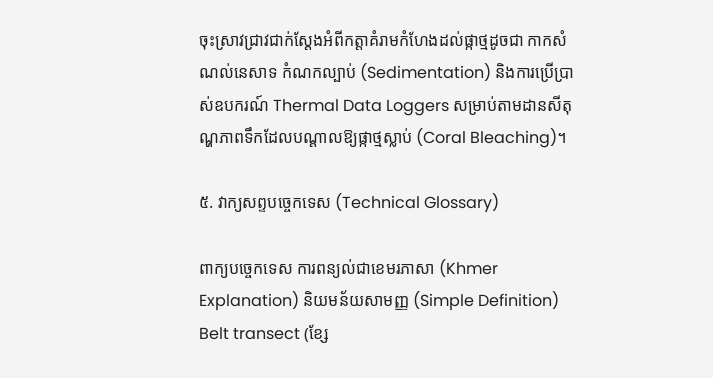ចុះស្រាវជ្រាវជាក់ស្តែងអំពីកត្តាគំរាមកំហែងដល់ផ្កាថ្មដូចជា កាកសំណល់នេសាទ កំណកល្បាប់ (Sedimentation) និងការប្រើប្រាស់ឧបករណ៍ Thermal Data Loggers សម្រាប់តាមដានសីតុណ្ហភាពទឹកដែលបណ្តាលឱ្យផ្កាថ្មស្លាប់ (Coral Bleaching)។

៥. វាក្យសព្ទបច្ចេកទេស (Technical Glossary)

ពាក្យបច្ចេកទេស ការពន្យល់ជាខេមរភាសា (Khmer Explanation) និយមន័យសាមញ្ញ (Simple Definition)
Belt transect (ខ្សែ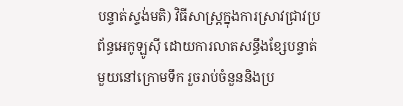បន្ទាត់ស្ទង់មតិ) វិធីសាស្ត្រក្នុងការស្រាវជ្រាវប្រព័ន្ធអេកូឡូស៊ី ដោយការលាតសន្ធឹងខ្សែបន្ទាត់មួយនៅក្រោមទឹក រួចរាប់ចំនួននិងប្រ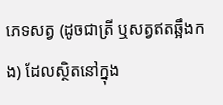ភេទសត្វ (ដូចជាត្រី ឬសត្វឥតឆ្អឹងកង) ដែលស្ថិតនៅក្នុង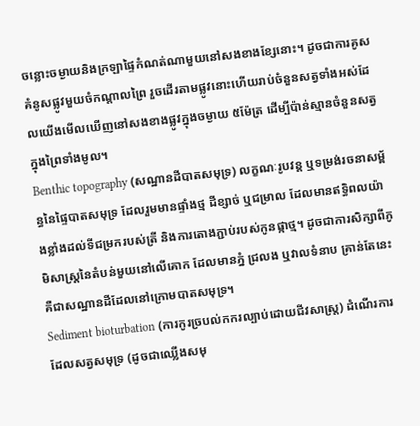ចន្លោះចម្ងាយនិងក្រឡាផ្ទៃកំណត់ណាមួយនៅសងខាងខ្សែនោះ។ ដូចជាការគូសគំនូសផ្លូវមួយចំកណ្តាលព្រៃ រួចដើរតាមផ្លូវនោះហើយរាប់ចំនួនសត្វទាំងអស់ដែលយើងមើលឃើញនៅសងខាងផ្លូវក្នុងចម្ងាយ ៥ម៉ែត្រ ដើម្បីប៉ាន់ស្មានចំនួនសត្វក្នុងព្រៃទាំងមូល។
Benthic topography (សណ្ឋានដីបាតសមុទ្រ) លក្ខណៈរូបវន្ត ឬទម្រង់រចនាសម្ព័ន្ធនៃផ្ទៃបាតសមុទ្រ ដែលរួមមានផ្ទាំងថ្ម ដីខ្សាច់ ឬជម្រាល ដែលមានឥទ្ធិពលយ៉ាងខ្លាំងដល់ទីជម្រករបស់ត្រី និងការតោងភ្ជាប់របស់កូនផ្កាថ្ម។ ដូចជាការសិក្សាពីភូមិសាស្ត្រនៃតំបន់មួយនៅលើគោក ដែលមានភ្នំ ជ្រលង ឬវាលទំនាប គ្រាន់តែនេះគឺជាសណ្ឋានដីដែលនៅក្រោមបាតសមុទ្រ។
Sediment bioturbation (ការកូរច្របល់កករល្បាប់ដោយជីវសាស្ត្រ) ដំណើរការដែលសត្វសមុទ្រ (ដូចជាឈ្លើងសមុ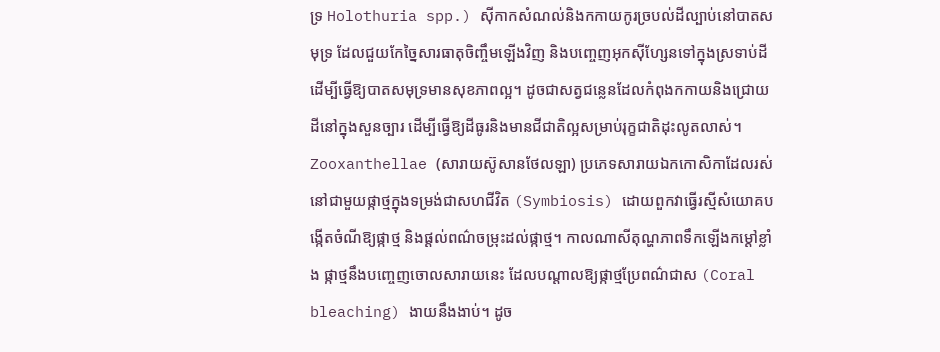ទ្រ Holothuria spp.) ស៊ីកាកសំណល់និងកកាយកូរច្របល់ដីល្បាប់នៅបាតសមុទ្រ ដែលជួយកែច្នៃសារធាតុចិញ្ចឹមឡើងវិញ និងបញ្ចេញអុកស៊ីហ្សែនទៅក្នុងស្រទាប់ដីដើម្បីធ្វើឱ្យបាតសមុទ្រមានសុខភាពល្អ។ ដូចជាសត្វជន្លេនដែលកំពុងកកាយនិងជ្រោយដីនៅក្នុងសួនច្បារ ដើម្បីធ្វើឱ្យដីធូរនិងមានជីជាតិល្អសម្រាប់រុក្ខជាតិដុះលូតលាស់។
Zooxanthellae (សារាយស៊ូសានថែលឡា) ប្រភេទសារាយឯកកោសិកាដែលរស់នៅជាមួយផ្កាថ្មក្នុងទម្រង់ជាសហជីវិត (Symbiosis) ដោយពួកវាធ្វើរស្មីសំយោគបង្កើតចំណីឱ្យផ្កាថ្ម និងផ្តល់ពណ៌ចម្រុះដល់ផ្កាថ្ម។ កាលណាសីតុណ្ហភាពទឹកឡើងកម្តៅខ្លាំង ផ្កាថ្មនឹងបញ្ចេញចោលសារាយនេះ ដែលបណ្តាលឱ្យផ្កាថ្មប្រែពណ៌ជាស (Coral bleaching) ងាយនឹងងាប់។ ដូច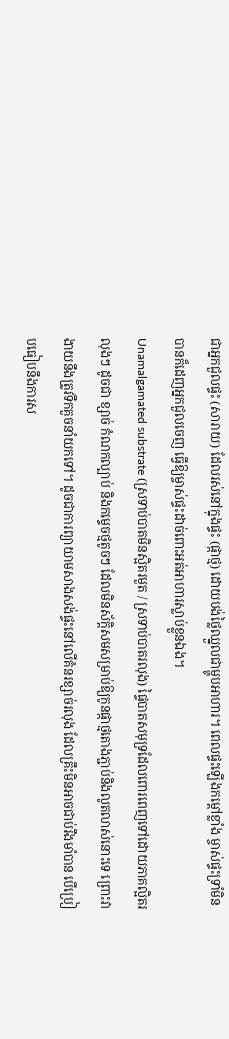ជាអ្នកជួលផ្ទះ (សារាយ) ដែលរស់នៅក្នុងផ្ទះ (ផ្កាថ្ម) ដោយបង់ថ្លៃឈ្នួលជាម្ហូបអាហារ។ ពេលផ្ទះឡើងកម្តៅខ្លាំង ម្ចាស់ផ្ទះទ្រាំមិនបានក៏ដេញអ្នកជួលចេញ ធ្វើឱ្យម្ចាស់ផ្ទះដាច់ពោះអត់អាហារស្លាប់ខ្លួនឯង។
Unamalgamated substrate (ស្រទាប់បាតមិនស្អិតរមួត / ស្រទាប់បាតរលុង) ផ្ទៃបាតសមុទ្រដែលពោរពេញទៅដោយភាគល្អិតរលុងៗ ដូចជា ខ្សាច់ កំណកល្បាប់ និងកម្ទេចថ្មតូចៗ ដែលមិនស័ក្តិសមសម្រាប់ឱ្យកូនផ្កាថ្មតោងភ្ជាប់និងលូតលាស់នោះទេ ព្រោះវាងាយនឹងត្រូវទឹកគួចនាំយកទៅ។ ដូចជាការព្យាយាមសាងសង់ផ្ទះនៅលើគំនរខ្សាច់រលុង ដែលគ្រឹះមិនអាចជាប់រឹងមាំបាន បើប្រៀបធៀបនឹងការស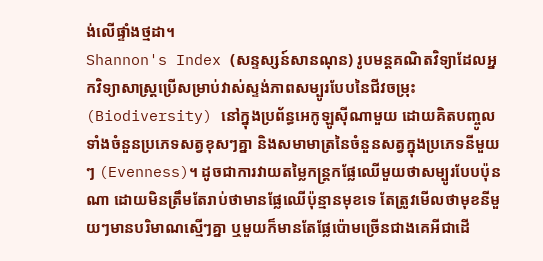ង់លើផ្ទាំងថ្មដា។
Shannon's Index (សន្ទស្សន៍សានណុន) រូបមន្តគណិតវិទ្យាដែលអ្នកវិទ្យាសាស្ត្រប្រើសម្រាប់វាស់ស្ទង់ភាពសម្បូរបែបនៃជីវចម្រុះ (Biodiversity) នៅក្នុងប្រព័ន្ធអេកូឡូស៊ីណាមួយ ដោយគិតបញ្ចូលទាំងចំនួនប្រភេទសត្វខុសៗគ្នា និងសមាមាត្រនៃចំនួនសត្វក្នុងប្រភេទនីមួយៗ (Evenness)។ ដូចជាការវាយតម្លៃកន្ត្រកផ្លែឈើមួយថាសម្បូរបែបប៉ុនណា ដោយមិនត្រឹមតែរាប់ថាមានផ្លែឈើប៉ុន្មានមុខទេ តែត្រូវមើលថាមុខនីមួយៗមានបរិមាណស្មើៗគ្នា ឬមួយក៏មានតែផ្លែប៉ោមច្រើនជាងគេអីជាដើ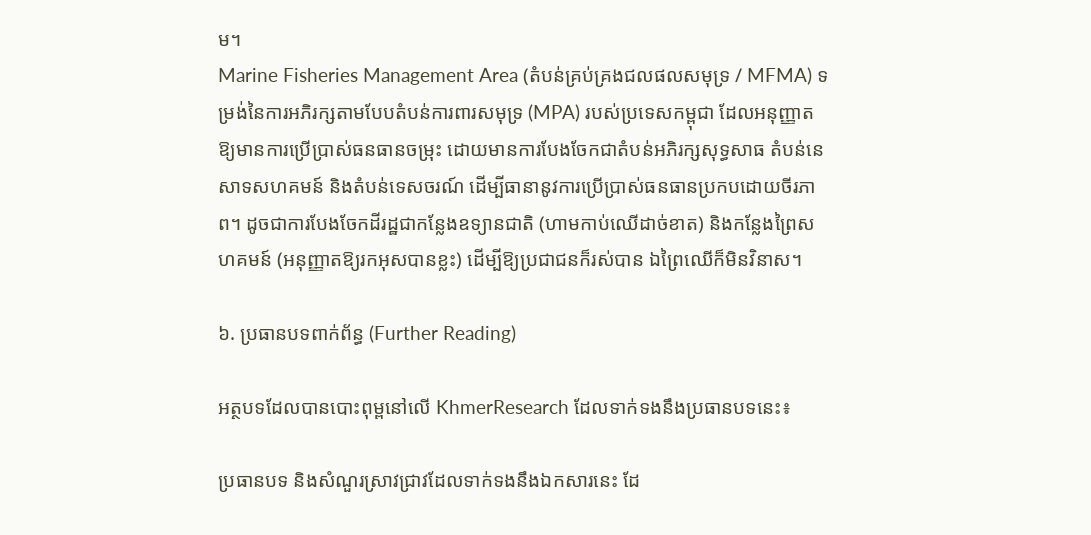ម។
Marine Fisheries Management Area (តំបន់គ្រប់គ្រងជលផលសមុទ្រ / MFMA) ទម្រង់នៃការអភិរក្សតាមបែបតំបន់ការពារសមុទ្រ (MPA) របស់ប្រទេសកម្ពុជា ដែលអនុញ្ញាតឱ្យមានការប្រើប្រាស់ធនធានចម្រុះ ដោយមានការបែងចែកជាតំបន់អភិរក្សសុទ្ធសាធ តំបន់នេសាទសហគមន៍ និងតំបន់ទេសចរណ៍ ដើម្បីធានានូវការប្រើប្រាស់ធនធានប្រកបដោយចីរភាព។ ដូចជាការបែងចែកដីរដ្ឋជាកន្លែងឧទ្យានជាតិ (ហាមកាប់ឈើដាច់ខាត) និងកន្លែងព្រៃសហគមន៍ (អនុញ្ញាតឱ្យរកអុសបានខ្លះ) ដើម្បីឱ្យប្រជាជនក៏រស់បាន ឯព្រៃឈើក៏មិនវិនាស។

៦. ប្រធានបទពាក់ព័ន្ធ (Further Reading)

អត្ថបទដែលបានបោះពុម្ពនៅលើ KhmerResearch ដែលទាក់ទងនឹងប្រធានបទនេះ៖

ប្រធានបទ និងសំណួរស្រាវជ្រាវដែលទាក់ទងនឹងឯកសារនេះ ដែ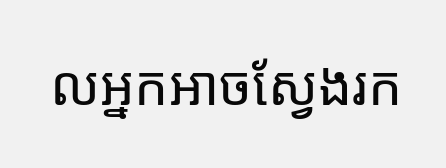លអ្នកអាចស្វែងរក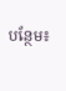បន្ថែម៖